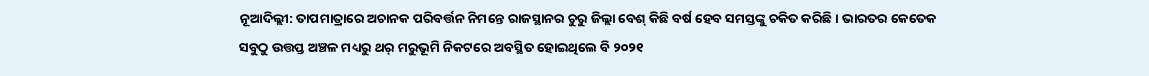ନୂଆଦିଲ୍ଲୀ: ତାପମାତ୍ରାରେ ଅଚାନକ ପରିବର୍ତ୍ତନ ନିମନ୍ତେ ରାଜସ୍ଥାନର ଚୁରୁ ଜିଲ୍ଲା ବେଶ୍ କିଛି ବର୍ଷ ହେବ ସମସ୍ତଙ୍କୁ ଚକିତ କରିଛି। ଭାରତର କେତେକ ସବୁଠୁ ଉତ୍ତପ୍ତ ଅଞ୍ଚଳ ମଧ୍ୟରୁ ଥର୍ ମରୁଭୂମି ନିକଟରେ ଅବସ୍ଥିତ ହୋଇଥିଲେ ବି ୨୦୨୧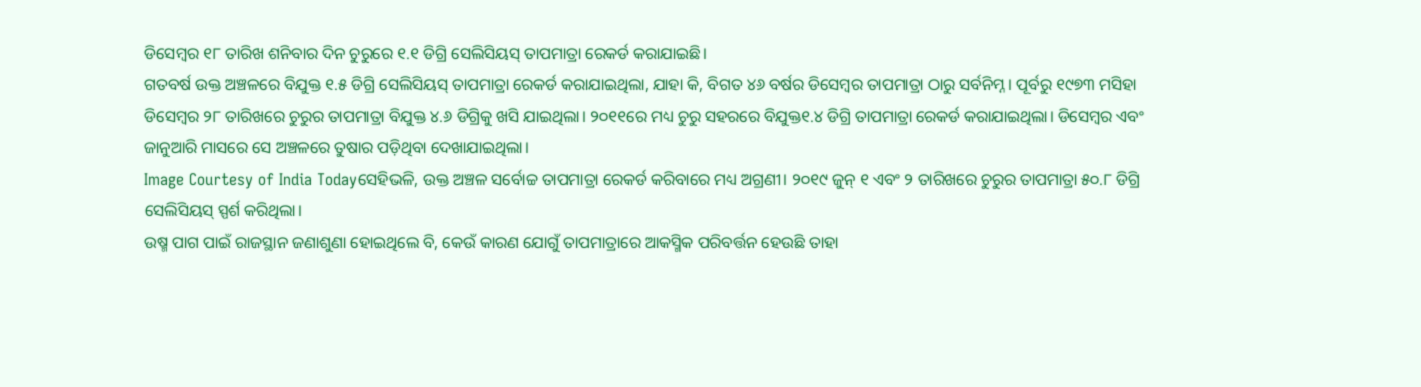ଡିସେମ୍ବର ୧୮ ତାରିଖ ଶନିବାର ଦିନ ଚୁରୁରେ ୧.୧ ଡିଗ୍ରି ସେଲିସିୟସ୍ ତାପମାତ୍ରା ରେକର୍ଡ କରାଯାଇଛି।
ଗତବର୍ଷ ଉକ୍ତ ଅଞ୍ଚଳରେ ବିଯୁକ୍ତ ୧.୫ ଡିଗ୍ରି ସେଲିସିୟସ୍ ତାପମାତ୍ରା ରେକର୍ଡ କରାଯାଇଥିଲା, ଯାହା କି, ବିଗତ ୪୬ ବର୍ଷର ଡିସେମ୍ବର ତାପମାତ୍ରା ଠାରୁ ସର୍ବନିମ୍ନ। ପୂର୍ବରୁ ୧୯୭୩ ମସିହା ଡିସେମ୍ବର ୨୮ ତାରିଖରେ ଚୁରୁର ତାପମାତ୍ରା ବିଯୁକ୍ତ ୪.୬ ଡିଗ୍ରିକୁ ଖସି ଯାଇଥିଲା। ୨୦୧୧ରେ ମଧ୍ୟ ଚୁରୁ ସହରରେ ବିଯୁକ୍ତ୧.୪ ଡିଗ୍ରି ତାପମାତ୍ରା ରେକର୍ଡ କରାଯାଇଥିଲା। ଡିସେମ୍ବର ଏବଂ ଜାନୁଆରି ମାସରେ ସେ ଅଞ୍ଚଳରେ ତୁଷାର ପଡ଼ିଥିବା ଦେଖାଯାଇଥିଲା।
Image Courtesy of India Todayସେହିଭଳି, ଉକ୍ତ ଅଞ୍ଚଳ ସର୍ବୋଚ୍ଚ ତାପମାତ୍ରା ରେକର୍ଡ କରିବାରେ ମଧ୍ୟ ଅଗ୍ରଣୀ। ୨୦୧୯ ଜୁନ୍ ୧ ଏବଂ ୨ ତାରିଖରେ ଚୁରୁର ତାପମାତ୍ରା ୫୦.୮ ଡିଗ୍ରି ସେଲିସିୟସ୍ ସ୍ପର୍ଶ କରିଥିଲା।
ଉଷ୍ମ ପାଗ ପାଇଁ ରାଜସ୍ଥାନ ଜଣାଶୁଣା ହୋଇଥିଲେ ବି, କେଉଁ କାରଣ ଯୋଗୁଁ ତାପମାତ୍ରାରେ ଆକସ୍ମିକ ପରିବର୍ତ୍ତନ ହେଉଛି ତାହା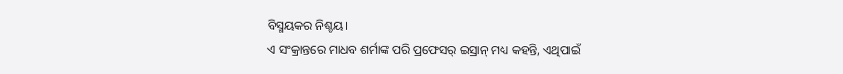ବିସ୍ମୟକର ନିଶ୍ଚୟ।
ଏ ସଂକ୍ରାନ୍ତରେ ମାଧବ ଶର୍ମାଙ୍କ ପରି ପ୍ରଫେସର୍ ଇସ୍ରାନ୍ ମଧ୍ୟ କହନ୍ତି, ଏଥିପାଇଁ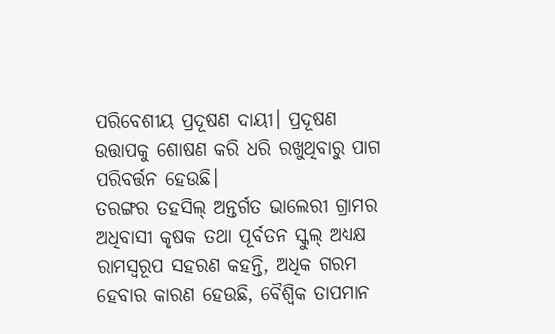ପରିବେଶୀୟ ପ୍ରଦୂଷଣ ଦାୟୀ। ପ୍ରଦୂଷଣ ଉତ୍ତାପକୁ ଶୋଷଣ କରି ଧରି ରଖୁଥିବାରୁ ପାଗ ପରିବର୍ତ୍ତନ ହେଉଛି।
ତରଙ୍ଗର ତହସିଲ୍ ଅନ୍ତର୍ଗତ ଭାଲେରୀ ଗ୍ରାମର ଅଧିବାସୀ କୃଷକ ତଥା ପୂର୍ବତନ ସ୍କୁଲ୍ ଅଧ୍ୟକ୍ଷ ରାମସ୍ବରୂପ ସହରଣ କହନ୍ତି, ଅଧିକ ଗରମ ହେବାର କାରଣ ହେଉଛି, ବୈଶ୍ବିକ ତାପମାନ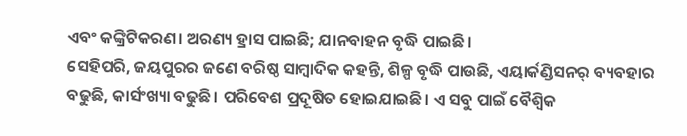ଏବଂ କଙ୍କ୍ରିଟିକରଣ। ଅରଣ୍ୟ ହ୍ରାସ ପାଇଛି; ଯାନବାହନ ବୃଦ୍ଧି ପାଇଛି।
ସେହିପରି, ଜୟପୁରର ଜଣେ ବରିଷ୍ଠ ସାମ୍ବାଦିକ କହନ୍ତି, ଶିଳ୍ପ ବୃଦ୍ଧି ପାଉଛି, ଏୟାର୍କଣ୍ଡିସନର୍ ବ୍ୟବହାର ବଢୁଛି, କାର୍ସଂଖ୍ୟା ବଢୁଛି। ପରିବେଶ ପ୍ରଦୂଷିତ ହୋଇଯାଇଛି। ଏ ସବୁ ପାଇଁ ବୈଶ୍ବିକ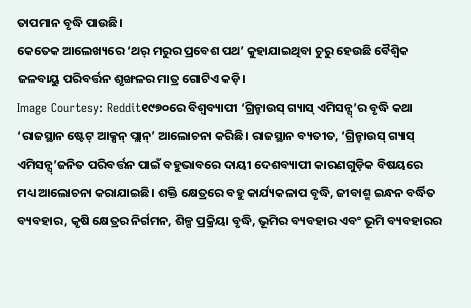ତାପମାନ ବୃଦ୍ଧି ପାଉଛି।
କେତେକ ଆଲେଖ୍ୟରେ ‘ଥର୍ ମରୁର ପ୍ରବେଶ ପଥ’ କୁହାଯାଇଥିବା ଚୁରୁ ହେଉଛି ବୈଶ୍ବିକ ଜଳବାୟୁ ପରିବର୍ତ୍ତନ ଶୃଙ୍ଖଳର ମାତ୍ର ଗୋଟିଏ କଡ଼ି।
Image Courtesy: Reddit୧୯୭୦ରେ ବିଶ୍ବବ୍ୟାପୀ ‘ଗ୍ରିନ୍ହାଉସ୍ ଗ୍ୟାସ୍ ଏମିସନ୍ସ୍’ର ବୃଦ୍ଧି କଥା ‘ରାଜସ୍ଥାନ ଷ୍ଟେଟ୍ ଆକ୍ସନ୍ ପ୍ଲାନ୍’ ଆଲୋଚନା କରିଛି। ରାଜସ୍ଥାନ ବ୍ୟତୀତ, ‘ଗ୍ରିନ୍ହାଉସ୍ ଗ୍ୟାସ୍ ଏମିସନ୍ସ୍’ଜନିତ ପରିବର୍ତ୍ତନ ପାଇଁ ବହୁଭାବରେ ଦାୟୀ ଦେଶବ୍ୟାପୀ କାରଣଗୁଡ଼ିକ ବିଷୟରେ ମଧ୍ୟ ଆଲୋଚନା କରାଯାଇଛି। ଶକ୍ତି କ୍ଷେତ୍ରରେ ବହୁ କାର୍ଯ୍ୟକଳାପ ବୃଦ୍ଧି, ଜୀବାଶ୍ମ ଇନ୍ଧନ ବର୍ଦ୍ଧିତ ବ୍ୟବହାର, କୃଷି କ୍ଷେତ୍ରର ନିର୍ଗମନ, ଶିଳ୍ପ ପ୍ରକ୍ରିୟା ବୃଦ୍ଧି, ଭୂମିର ବ୍ୟବହାର ଏବଂ ଭୂମି ବ୍ୟବହାରର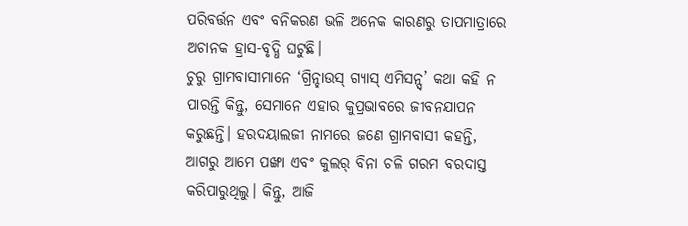ପରିବର୍ତ୍ତନ ଏବଂ ବନିକରଣ ଭଳି ଅନେକ କାରଣରୁ ତାପମାତ୍ରାରେ ଅଚାନକ ହ୍ରାସ-ବୃଦ୍ଧି ଘଟୁଛି।
ଚୁରୁ ଗ୍ରାମବାସୀମାନେ ‘ଗ୍ରିନ୍ହାଉସ୍ ଗ୍ୟାସ୍ ଏମିସନ୍ସ୍’ କଥା କହି ନ ପାରନ୍ତି କିନ୍ତୁ, ସେମାନେ ଏହାର କୁପ୍ରଭାବରେ ଜୀବନଯାପନ କରୁଛନ୍ତି। ହରଦୟାଲଜୀ ନାମରେ ଜଣେ ଗ୍ରାମବାସୀ କହନ୍ତି, ଆଗରୁ ଆମେ ପଙ୍ଖା ଏବଂ କୁଲର୍ ବିନା ଚଳି ଗରମ ବରଦାସ୍ତ କରିପାରୁଥିଲୁ। କିନ୍ତୁ, ଆଜି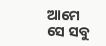ଆମେ ସେ ସବୁ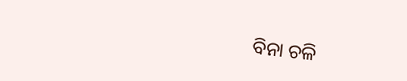ବିନା ଚଳି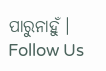ପାରୁନାହୁଁ।
Follow Us